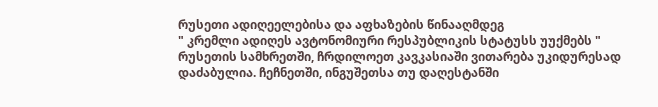რუსეთი ადიღეელებისა და აფხაზების წინააღმდეგ
" კრემლი ადიღეს ავტონომიური რესპუბლიკის სტატუსს უუქმებს "
რუსეთის სამხრეთში, ჩრდილოეთ კავკასიაში ვითარება უკიდურესად დაძაბულია. ჩეჩნეთში, ინგუშეთსა თუ დაღესტანში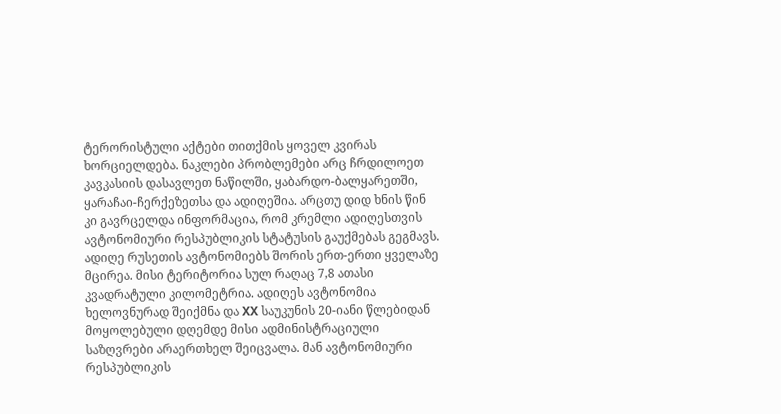ტერორისტული აქტები თითქმის ყოველ კვირას ხორციელდება. ნაკლები პრობლემები არც ჩრდილოეთ კავკასიის დასავლეთ ნაწილში, ყაბარდო-ბალყარეთში, ყარაჩაი-ჩერქეზეთსა და ადიღეშია. არცთუ დიდ ხნის წინ კი გავრცელდა ინფორმაცია, რომ კრემლი ადიღესთვის ავტონომიური რესპუბლიკის სტატუსის გაუქმებას გეგმავს.
ადიღე რუსეთის ავტონომიებს შორის ერთ-ერთი ყველაზე მცირეა. მისი ტერიტორია სულ რაღაც 7,8 ათასი კვადრატული კილომეტრია. ადიღეს ავტონომია ხელოვნურად შეიქმნა და XX საუკუნის 20-იანი წლებიდან მოყოლებული დღემდე მისი ადმინისტრაციული საზღვრები არაერთხელ შეიცვალა. მან ავტონომიური რესპუბლიკის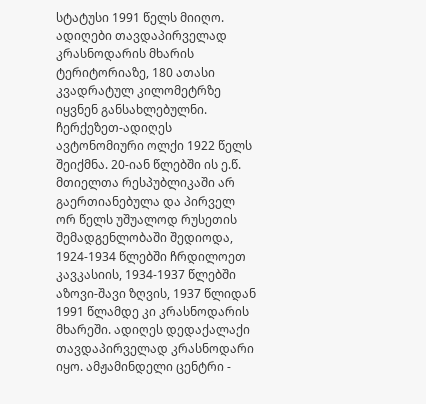სტატუსი 1991 წელს მიიღო. ადიღები თავდაპირველად კრასნოდარის მხარის ტერიტორიაზე, 180 ათასი კვადრატულ კილომეტრზე იყვნენ განსახლებულნი. ჩერქეზეთ-ადიღეს ავტონომიური ოლქი 1922 წელს შეიქმნა. 20-იან წლებში ის ე.წ. მთიელთა რესპუბლიკაში არ გაერთიანებულა და პირველ ორ წელს უშუალოდ რუსეთის შემადგენლობაში შედიოდა, 1924-1934 წლებში ჩრდილოეთ კავკასიის, 1934-1937 წლებში აზოვი-შავი ზღვის, 1937 წლიდან 1991 წლამდე კი კრასნოდარის მხარეში. ადიღეს დედაქალაქი თავდაპირველად კრასნოდარი იყო. ამჟამინდელი ცენტრი -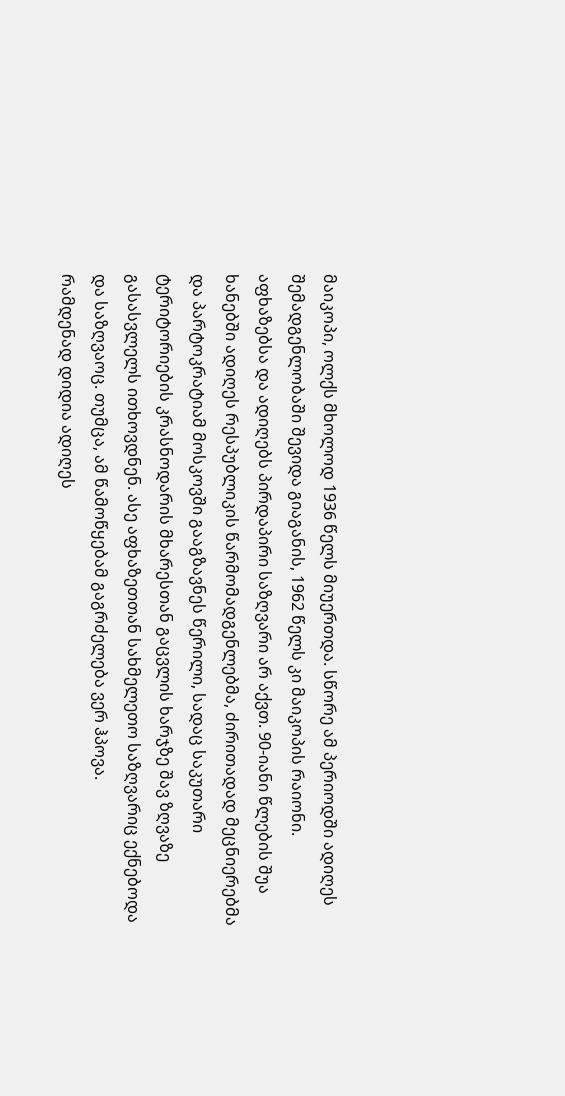მაიკოპი, ოლქს მხოლოდ 1936 წელს მიუერთდა. სწორე ამ პერიოდში ადიღეს შემადგენლობაში შევიდა გიაგანის, 1962 წელს კი მაიკოპის რაიონი.
აფხაზებსა და ადიღებს პირდაპირი საზღვარი არ აქვთ. 90-იანი წლების შუა ხანებში ადიღეს რესპუბლიკის წარმომადგენლებმა, ძირითადად მეცნიერებმა და პარტოკრატიამ მოსკოვში გააგზავნეს წერილი, სადაც საკუთარი ტერიტორიების კრასნოდარის მხარესთან გაცვლის ხარჯზე შავ ზღვაზე გასასვლელს ითხოვდნენ. ასე აფხაზეთთან სახმელეთო საზღვარიც ექნებოდა და საზღვაოც. თუმცა, ამ წამოწყებამ გაგრძელება ვერ ჰპოვა.
რამდენად დიდია ადიღეს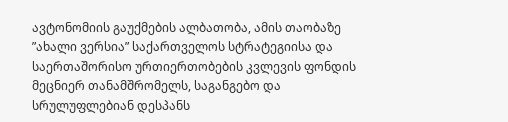ავტონომიის გაუქმების ალბათობა, ამის თაობაზე ”ახალი ვერსია” საქართველოს სტრატეგიისა და საერთაშორისო ურთიერთობების კვლევის ფონდის მეცნიერ თანამშრომელს, საგანგებო და სრულუფლებიან დესპანს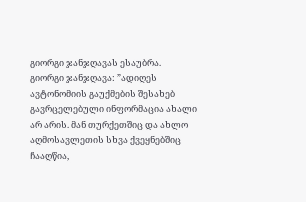გიორგი ჯანჯღავას ესაუბრა.
გიორგი ჯანჯღავა: ”ადიღეს ავტონომიის გაუქმების შესახებ გავრცელებული ინფორმაცია ახალი არ არის. მან თურქეთშიც და ახლო აღმოსავლეთის სხვა ქვეყნებშიც ჩააღწია,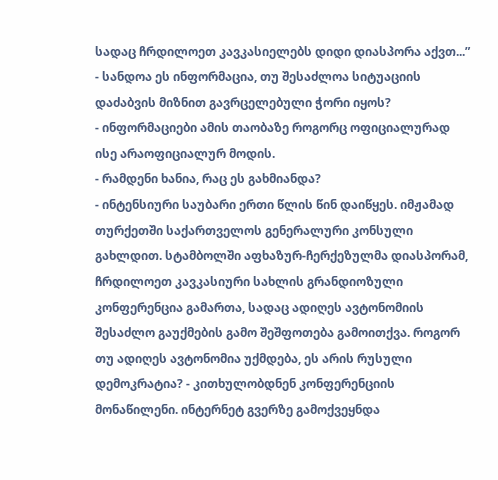სადაც ჩრდილოეთ კავკასიელებს დიდი დიასპორა აქვთ...”
- სანდოა ეს ინფორმაცია, თუ შესაძლოა სიტუაციის დაძაბვის მიზნით გავრცელებული ჭორი იყოს?
- ინფორმაციები ამის თაობაზე როგორც ოფიციალურად ისე არაოფიციალურ მოდის.
- რამდენი ხანია, რაც ეს გახმიანდა?
- ინტენსიური საუბარი ერთი წლის წინ დაიწყეს. იმჟამად თურქეთში საქართველოს გენერალური კონსული გახლდით. სტამბოლში აფხაზურ-ჩერქეზულმა დიასპორამ, ჩრდილოეთ კავკასიური სახლის გრანდიოზული კონფერენცია გამართა, სადაც ადიღეს ავტონომიის შესაძლო გაუქმების გამო შეშფოთება გამოითქვა. როგორ თუ ადიღეს ავტონომია უქმდება, ეს არის რუსული დემოკრატია? - კითხულობდნენ კონფერენციის მონაწილენი. ინტერნეტ გვერზე გამოქვეყნდა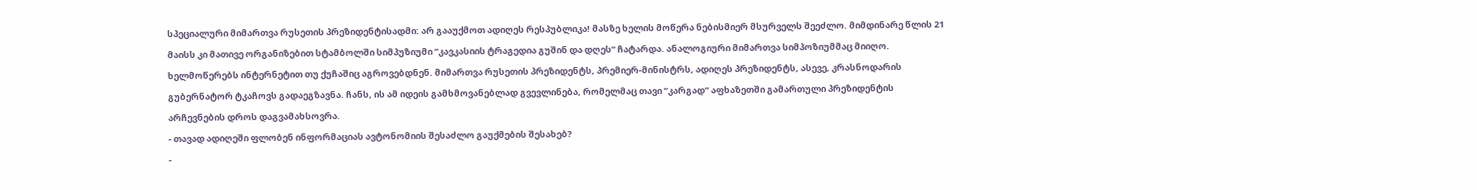სპეციალური მიმართვა რუსეთის პრეზიდენტისადმი: არ გააუქმოთ ადიღეს რესპუბლიკა! მასზე ხელის მოწერა ნებისმიერ მსურველს შეეძლო. მიმდინარე წლის 21 მაისს კი მათივე ორგანიზებით სტამბოლში სიმპუზიუმი ”კავკასიის ტრაგედია გუშინ და დღეს” ჩატარდა. ანალოგიური მიმართვა სიმპოზიუმმაც მიიღო. ხელმოწერებს ინტერნეტით თუ ქუჩაშიც აგროვებდნენ. მიმართვა რუსეთის პრეზიდენტს, პრემიერ-მინისტრს, ადიღეს პრეზიდენტს, ასევე, კრასნოდარის გუბერნატორ ტკაჩოვს გადაეგზავნა. ჩანს, ის ამ იდეის გამხმოვანებლად გვევლინება, რომელმაც თავი ”კარგად” აფხაზეთში გამართული პრეზიდენტის არჩევნების დროს დაგვამახსოვრა.
- თავად ადიღეში ფლობენ ინფორმაციას ავტონომიის შესაძლო გაუქმების შესახებ?
-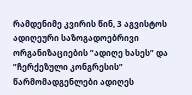რამდენიმე კვირის წინ, 3 აგვისტოს ადიღეური საზოგადოებრივი ორგანიზაციების ”ადიღე ხასეს” და ”ჩერქეზული კონგრესის” წარმომადგენლები ადიღეს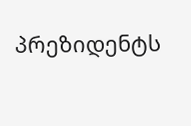პრეზიდენტს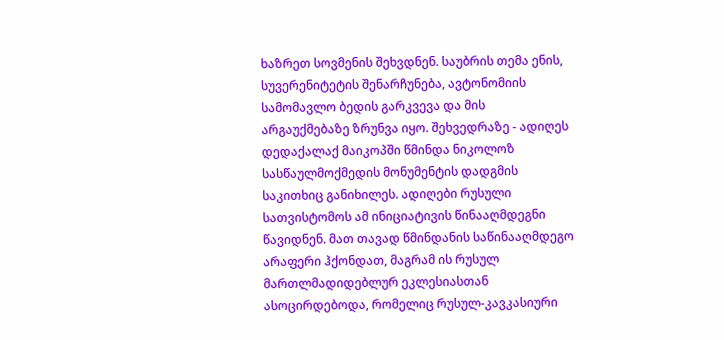ხაზრეთ სოვმენის შეხვდნენ. საუბრის თემა ენის, სუვერენიტეტის შენარჩუნება, ავტონომიის სამომავლო ბედის გარკვევა და მის არგაუქმებაზე ზრუნვა იყო. შეხვედრაზე - ადიღეს დედაქალაქ მაიკოპში წმინდა ნიკოლოზ სასწაულმოქმედის მონუმენტის დადგმის საკითხიც განიხილეს. ადიღები რუსული სათვისტომოს ამ ინიციატივის წინააღმდეგნი წავიდნენ. მათ თავად წმინდანის საწინააღმდეგო არაფერი ჰქონდათ, მაგრამ ის რუსულ მართლმადიდებლურ ეკლესიასთან ასოცირდებოდა, რომელიც რუსულ-კავკასიური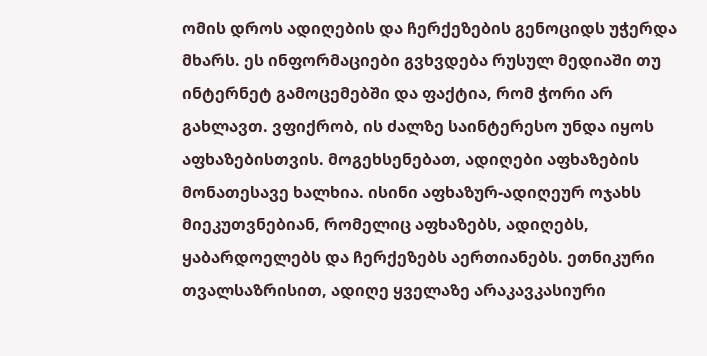ომის დროს ადიღების და ჩერქეზების გენოციდს უჭერდა მხარს. ეს ინფორმაციები გვხვდება რუსულ მედიაში თუ ინტერნეტ გამოცემებში და ფაქტია, რომ ჭორი არ გახლავთ. ვფიქრობ, ის ძალზე საინტერესო უნდა იყოს აფხაზებისთვის. მოგეხსენებათ, ადიღები აფხაზების მონათესავე ხალხია. ისინი აფხაზურ-ადიღეურ ოჯახს მიეკუთვნებიან, რომელიც აფხაზებს, ადიღებს, ყაბარდოელებს და ჩერქეზებს აერთიანებს. ეთნიკური თვალსაზრისით, ადიღე ყველაზე არაკავკასიური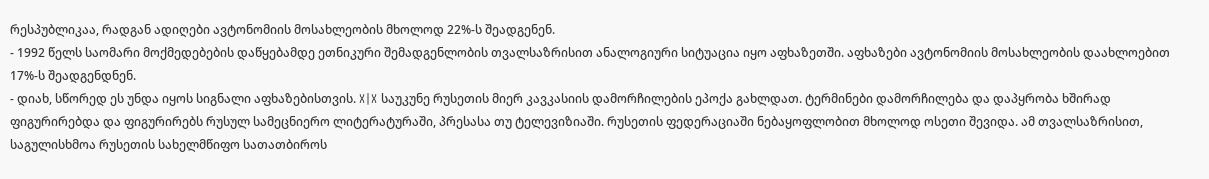რესპუბლიკაა, რადგან ადიღები ავტონომიის მოსახლეობის მხოლოდ 22%-ს შეადგენენ.
- 1992 წელს საომარი მოქმედებების დაწყებამდე ეთნიკური შემადგენლობის თვალსაზრისით ანალოგიური სიტუაცია იყო აფხაზეთში. აფხაზები ავტონომიის მოსახლეობის დაახლოებით 17%-ს შეადგენდნენ.
- დიახ, სწორედ ეს უნდა იყოს სიგნალი აფხაზებისთვის. X|X საუკუნე რუსეთის მიერ კავკასიის დამორჩილების ეპოქა გახლდათ. ტერმინები დამორჩილება და დაპყრობა ხშირად ფიგურირებდა და ფიგურირებს რუსულ სამეცნიერო ლიტერატურაში, პრესასა თუ ტელევიზიაში. რუსეთის ფედერაციაში ნებაყოფლობით მხოლოდ ოსეთი შევიდა. ამ თვალსაზრისით, საგულისხმოა რუსეთის სახელმწიფო სათათბიროს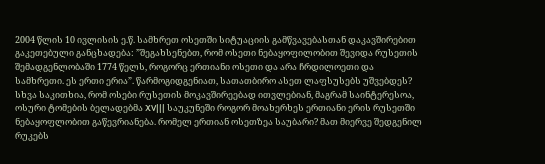2004 წლის 10 ივლისის ე.წ. სამხრეთ ოსეთში სიტუაციის გამწვავებასთან დაკავშირებით გაკეთებული განცხადება: ”შეგახსენებთ, რომ ოსეთი ნებაყოფილობით შევიდა რუსეთის შემადგენლობაში 1774 წელს, როგორც ერთიანი ოსეთი და არა ჩრდილოეთი და სამხრეთი. ეს ერთი ერია”. წარმოგიდგენიათ, სათათბირო ასეთ ლაფსუსებს უშვებდეს? სხვა საკითხია, რომ ოსები რუსეთის მოკავშირეებად ითვლებიან, მაგრამ საინტერესოა, ოსური ტომების ბელადებმა XV||| საუკუნეში როგორ მოახერხეს ერთიანი ერის რუსეთში ნებაყოფლობით გაწევრიანება. რომელ ერთიან ოსეთზეა საუბარი? მათ მიერვე შედგენილ რუკებს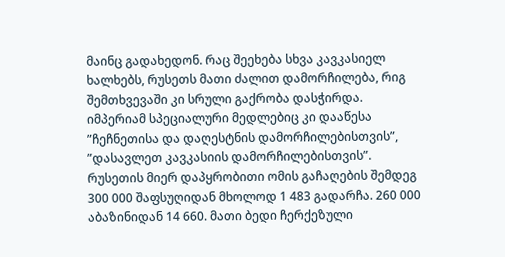მაინც გადახედონ. რაც შეეხება სხვა კავკასიელ ხალხებს, რუსეთს მათი ძალით დამორჩილება, რიგ შემთხვევაში კი სრული გაქრობა დასჭირდა. იმპერიამ სპეციალური მედლებიც კი დააწესა ”ჩეჩნეთისა და დაღესტნის დამორჩილებისთვის”, ”დასავლეთ კავკასიის დამორჩილებისთვის”. რუსეთის მიერ დაპყრობითი ომის გაჩაღების შემდეგ 300 000 შაფსუღიდან მხოლოდ 1 483 გადარჩა. 260 000 აბაზინიდან 14 660. მათი ბედი ჩერქეზული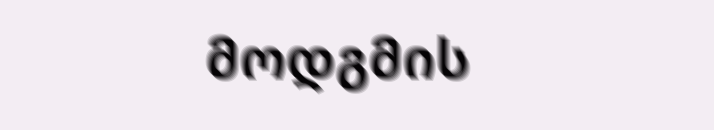მოდგმის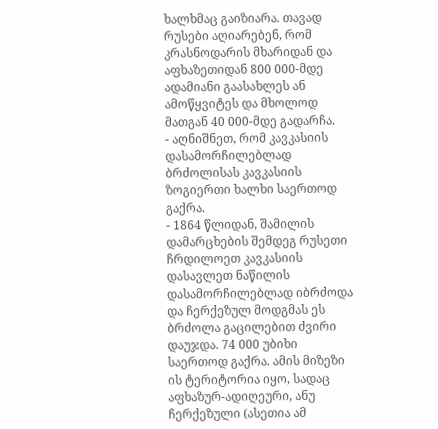ხალხმაც გაიზიარა. თავად რუსები აღიარებენ, რომ კრასნოდარის მხარიდან და აფხაზეთიდან 800 000-მდე ადამიანი გაასახლეს ან ამოწყვიტეს და მხოლოდ მათგან 40 000-მდე გადარჩა.
- აღნიშნეთ, რომ კავკასიის დასამორჩილებლად ბრძოლისას კავკასიის ზოგიერთი ხალხი საერთოდ გაქრა.
- 1864 წლიდან, შამილის დამარცხების შემდეგ რუსეთი ჩრდილოეთ კავკასიის დასავლეთ ნაწილის დასამორჩილებლად იბრძოდა და ჩერქეზულ მოდგმას ეს ბრძოლა გაცილებით ძვირი დაუჯდა. 74 000 უბიხი საერთოდ გაქრა. ამის მიზეზი ის ტერიტორია იყო, სადაც აფხაზურ-ადიღეური, ანუ ჩერქეზული (ასეთია ამ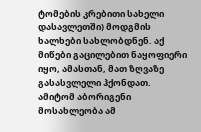ტომების კრებითი სახელი დასავლეთში) მოდგმის ხალხები სახლობდნენ. აქ მიწები გაცილებით ნაყოფიერი იყო, ამასთან, მათ ზღვაზე გასასვლელი ჰქონდათ. ამიტომ აბორიგენი მოსახლეობა ამ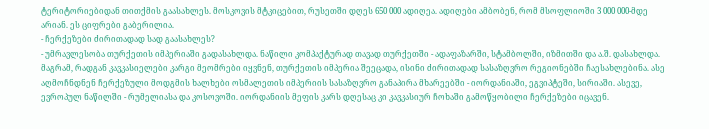ტერიტორიებიდან თითქმის გაასახლეს. მოსკოვის მტკიცებით, რუსეთში დღეს 650 000 ადიღეა. ადიღები ამბობენ, რომ მსოფლიოში 3 000 000-მდე არიან. ეს ციფრები გაბერილია.
- ჩერქეზები ძირითადად სად გაასახლეს?
- უმრავლესობა თურქეთის იმპერიაში გადასახლდა. ნაწილი კომპაქტურად თავად თურქეთში - ადაფაზარში, სტამბოლში, იზმითში და ა.შ. დასახლდა. მაგრამ, რადგან კავკასიელები კარგი მეომრები იყვნენ, თურქეთის იმპერია შეეცადა, ისინი ძირითადად სასაზღვრო რეგიონებში ჩაესახლებინა. ასე აღმოჩნდნენ ჩერქეზული მოდგმის ხალხები ოსმალეთის იმპერიის სასაზღვრო განაპირა მხარეებში - იორდანიაში, ეგვიპტეში, სირიაში. ასევე, ევროპულ ნაწილში - რუმელიასა და კოსოვოში. იორდანიის მეფის კარს დღესაც კი კავკასიურ ჩოხაში გამოწყობილი ჩერქეზები იცავენ.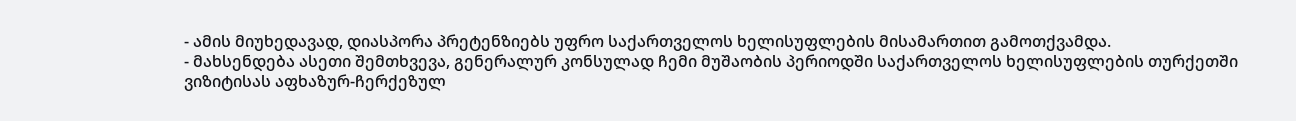- ამის მიუხედავად, დიასპორა პრეტენზიებს უფრო საქართველოს ხელისუფლების მისამართით გამოთქვამდა.
- მახსენდება ასეთი შემთხვევა, გენერალურ კონსულად ჩემი მუშაობის პერიოდში საქართველოს ხელისუფლების თურქეთში ვიზიტისას აფხაზურ-ჩერქეზულ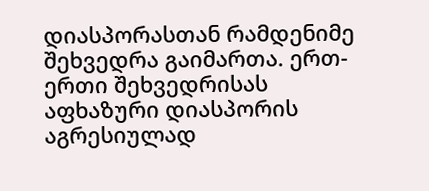დიასპორასთან რამდენიმე შეხვედრა გაიმართა. ერთ-ერთი შეხვედრისას აფხაზური დიასპორის აგრესიულად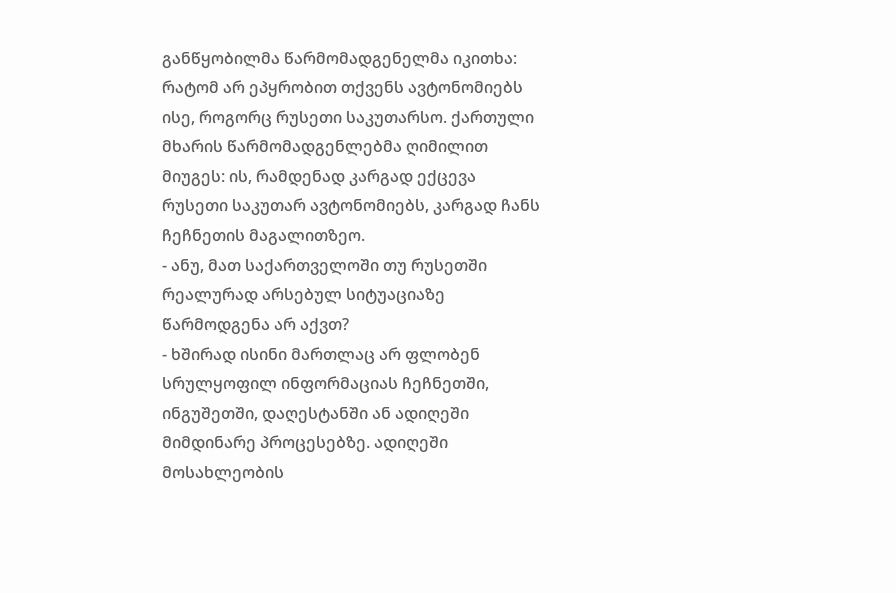განწყობილმა წარმომადგენელმა იკითხა: რატომ არ ეპყრობით თქვენს ავტონომიებს ისე, როგორც რუსეთი საკუთარსო. ქართული მხარის წარმომადგენლებმა ღიმილით მიუგეს: ის, რამდენად კარგად ექცევა რუსეთი საკუთარ ავტონომიებს, კარგად ჩანს ჩეჩნეთის მაგალითზეო.
- ანუ, მათ საქართველოში თუ რუსეთში რეალურად არსებულ სიტუაციაზე წარმოდგენა არ აქვთ?
- ხშირად ისინი მართლაც არ ფლობენ სრულყოფილ ინფორმაციას ჩეჩნეთში, ინგუშეთში, დაღესტანში ან ადიღეში მიმდინარე პროცესებზე. ადიღეში მოსახლეობის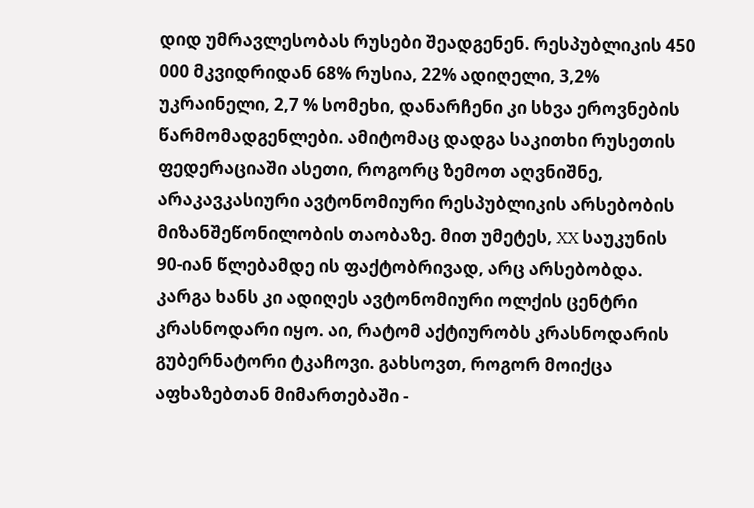დიდ უმრავლესობას რუსები შეადგენენ. რესპუბლიკის 450 000 მკვიდრიდან 68% რუსია, 22% ადიღელი, 3,2% უკრაინელი, 2,7 % სომეხი, დანარჩენი კი სხვა ეროვნების წარმომადგენლები. ამიტომაც დადგა საკითხი რუსეთის ფედერაციაში ასეთი, როგორც ზემოთ აღვნიშნე, არაკავკასიური ავტონომიური რესპუბლიკის არსებობის მიზანშეწონილობის თაობაზე. მით უმეტეს, XX საუკუნის 90-იან წლებამდე ის ფაქტობრივად, არც არსებობდა. კარგა ხანს კი ადიღეს ავტონომიური ოლქის ცენტრი კრასნოდარი იყო. აი, რატომ აქტიურობს კრასნოდარის გუბერნატორი ტკაჩოვი. გახსოვთ, როგორ მოიქცა აფხაზებთან მიმართებაში -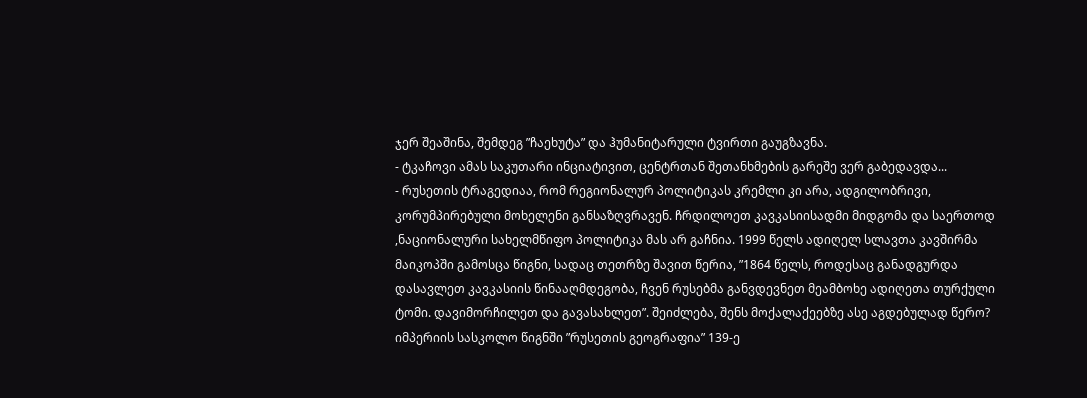ჯერ შეაშინა, შემდეგ ”ჩაეხუტა” და ჰუმანიტარული ტვირთი გაუგზავნა.
- ტკაჩოვი ამას საკუთარი ინციატივით, ცენტრთან შეთანხმების გარეშე ვერ გაბედავდა...
- რუსეთის ტრაგედიაა, რომ რეგიონალურ პოლიტიკას კრემლი კი არა, ადგილობრივი, კორუმპირებული მოხელენი განსაზღვრავენ. ჩრდილოეთ კავკასიისადმი მიდგომა და საერთოდ ,ნაციონალური სახელმწიფო პოლიტიკა მას არ გაჩნია. 1999 წელს ადიღელ სლავთა კავშირმა მაიკოპში გამოსცა წიგნი, სადაც თეთრზე შავით წერია, ”1864 წელს, როდესაც განადგურდა დასავლეთ კავკასიის წინააღმდეგობა, ჩვენ რუსებმა განვდევნეთ მეამბოხე ადიღეთა თურქული ტომი. დავიმორჩილეთ და გავასახლეთ”. შეიძლება, შენს მოქალაქეებზე ასე აგდებულად წერო? იმპერიის სასკოლო წიგნში ”რუსეთის გეოგრაფია” 139-ე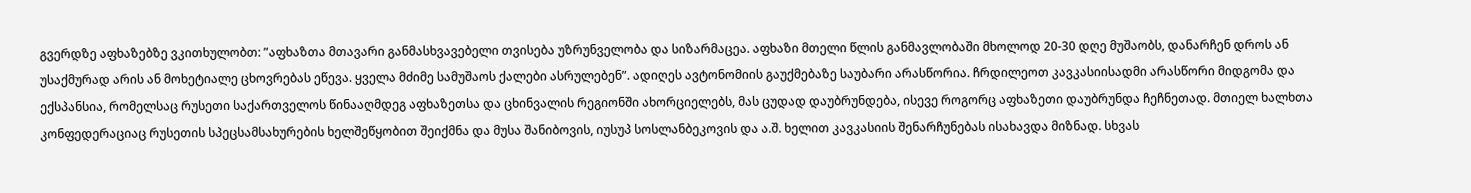გვერდზე აფხაზებზე ვკითხულობთ: ”აფხაზთა მთავარი განმასხვავებელი თვისება უზრუნველობა და სიზარმაცეა. აფხაზი მთელი წლის განმავლობაში მხოლოდ 20-30 დღე მუშაობს, დანარჩენ დროს ან უსაქმურად არის ან მოხეტიალე ცხოვრებას ეწევა. ყველა მძიმე სამუშაოს ქალები ასრულებენ”. ადიღეს ავტონომიის გაუქმებაზე საუბარი არასწორია. ჩრდილეოთ კავკასიისადმი არასწორი მიდგომა და ექსპანსია, რომელსაც რუსეთი საქართველოს წინააღმდეგ აფხაზეთსა და ცხინვალის რეგიონში ახორციელებს, მას ცუდად დაუბრუნდება, ისევე როგორც აფხაზეთი დაუბრუნდა ჩეჩნეთად. მთიელ ხალხთა კონფედერაციაც რუსეთის სპეცსამსახურების ხელშეწყობით შეიქმნა და მუსა შანიბოვის, იუსუპ სოსლანბეკოვის და ა.შ. ხელით კავკასიის შენარჩუნებას ისახავდა მიზნად. სხვას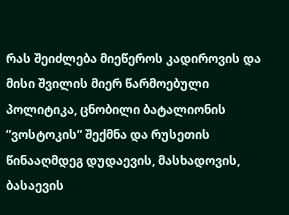რას შეიძლება მიეწეროს კადიროვის და მისი შვილის მიერ წარმოებული პოლიტიკა, ცნობილი ბატალიონის ”ვოსტოკის” შექმნა და რუსეთის წინააღმდეგ დუდაევის, მასხადოვის, ბასაევის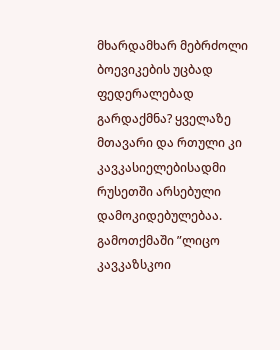მხარდამხარ მებრძოლი ბოევიკების უცბად ფედერალებად გარდაქმნა? ყველაზე მთავარი და რთული კი კავკასიელებისადმი რუსეთში არსებული დამოკიდებულებაა. გამოთქმაში ”ლიცო კავკაზსკოი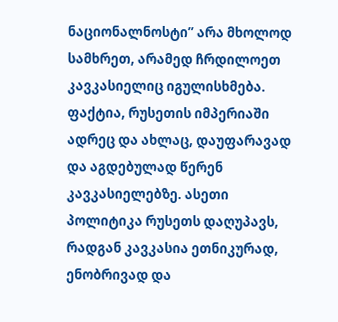ნაციონალნოსტი” არა მხოლოდ სამხრეთ, არამედ ჩრდილოეთ კავკასიელიც იგულისხმება.
ფაქტია, რუსეთის იმპერიაში ადრეც და ახლაც, დაუფარავად და აგდებულად წერენ კავკასიელებზე. ასეთი პოლიტიკა რუსეთს დაღუპავს, რადგან კავკასია ეთნიკურად, ენობრივად და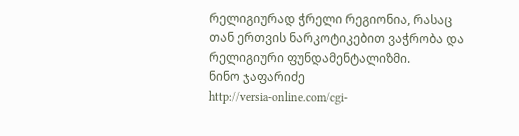რელიგიურად ჭრელი რეგიონია, რასაც თან ერთვის ნარკოტიკებით ვაჭრობა და რელიგიური ფუნდამენტალიზმი.
ნინო ჯაფარიძე
http://versia-online.com/cgi-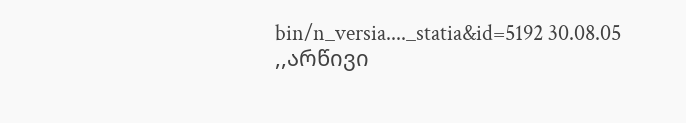bin/n_versia...._statia&id=5192 30.08.05
,,არწივი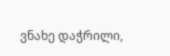ვნახე დაჭრილი,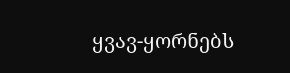ყვავ-ყორნებს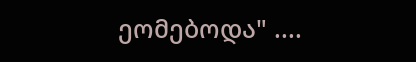ეომებოდა" ....